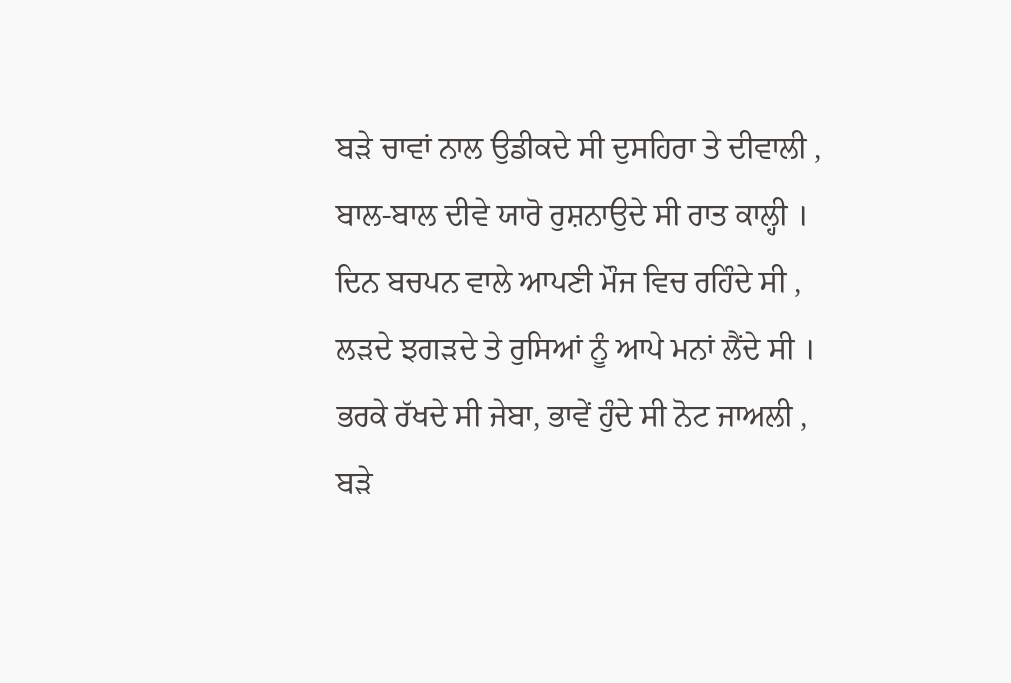ਬੜੇ ਚਾਵਾਂ ਨਾਲ ਉਡੀਕਦੇ ਸੀ ਦੁਸਹਿਰਾ ਤੇ ਦੀਵਾਲੀ ,
ਬਾਲ-ਬਾਲ ਦੀਵੇ ਯਾਰੋ ਰੁਸ਼ਨਾਉਦੇ ਸੀ ਰਾਤ ਕਾਲ੍ਹੀ ।
ਦਿਨ ਬਚਪਨ ਵਾਲੇ ਆਪਣੀ ਮੌਜ ਵਿਚ ਰਹਿੰਦੇ ਸੀ ,
ਲੜਦੇ ਝਗੜਦੇ ਤੇ ਰੁਸਿਆਂ ਨੂੰ ਆਪੇ ਮਨਾਂ ਲੈਂਦੇ ਸੀ ।
ਭਰਕੇ ਰੱਖਦੇ ਸੀ ਜੇਬਾ, ਭਾਵੇਂ ਹੁੰਦੇ ਸੀ ਨੋਟ ਜਾਅਲੀ ,
ਬੜੇ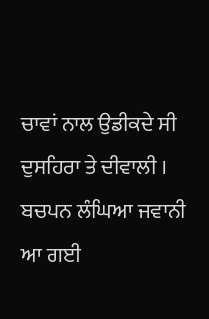ਚਾਵਾਂ ਨਾਲ ਉਡੀਕਦੇ ਸੀ ਦੁਸਹਿਰਾ ਤੇ ਦੀਵਾਲੀ ।
ਬਚਪਨ ਲੰਘਿਆ ਜਵਾਨੀ ਆ ਗਈ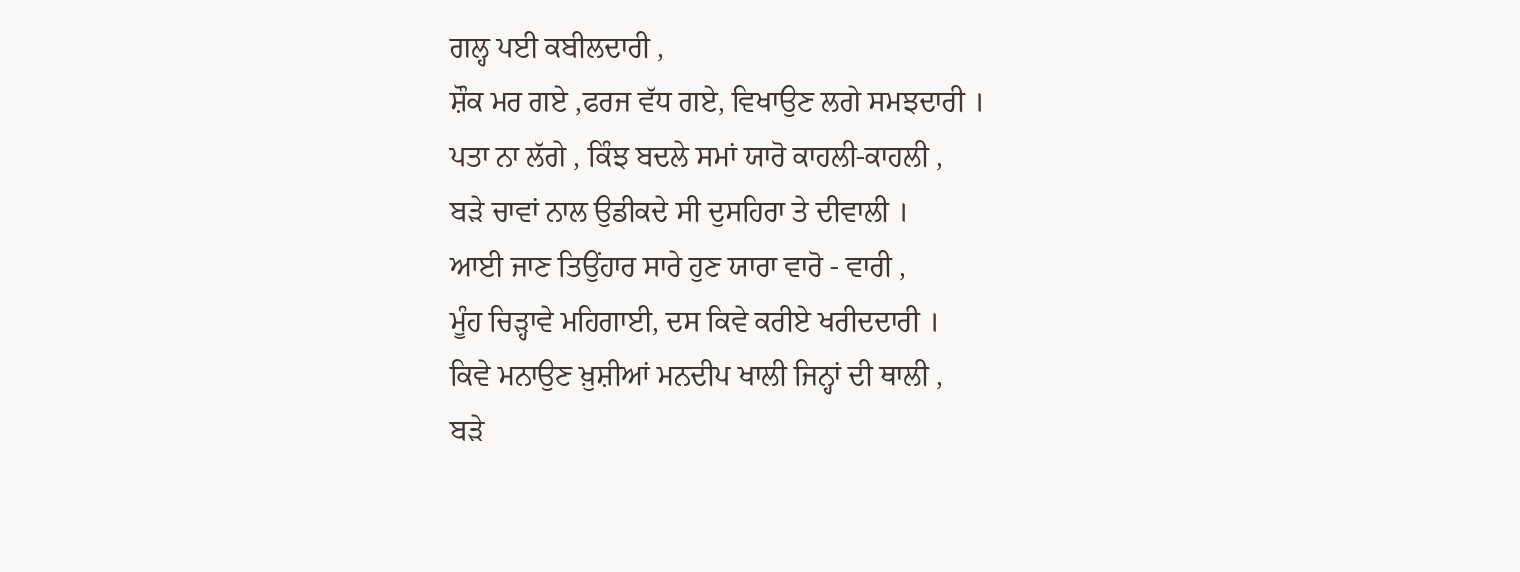ਗਲ੍ਹ ਪਈ ਕਬੀਲਦਾਰੀ ,
ਸ਼ੌਕ ਮਰ ਗਏ ,ਫਰਜ ਵੱਧ ਗਏ, ਵਿਖਾਉਣ ਲਗੇ ਸਮਝਦਾਰੀ ।
ਪਤਾ ਨਾ ਲੱਗੇ , ਕਿੰਝ ਬਦਲੇ ਸਮਾਂ ਯਾਰੋ ਕਾਹਲੀ-ਕਾਹਲੀ ,
ਬੜੇ ਚਾਵਾਂ ਨਾਲ ਉਡੀਕਦੇ ਸੀ ਦੁਸਹਿਰਾ ਤੇ ਦੀਵਾਲੀ ।
ਆਈ ਜਾਣ ਤਿਉਂਹਾਰ ਸਾਰੇ ਹੁਣ ਯਾਰਾ ਵਾਰੋ - ਵਾਰੀ ,
ਮੂੰਹ ਚਿੜ੍ਹਾਵੇ ਮਹਿਗਾਈ, ਦਸ ਕਿਵੇ ਕਰੀਏ ਖਰੀਦਦਾਰੀ ।
ਕਿਵੇ ਮਨਾਉਣ ਖ਼ੁਸ਼ੀਆਂ ਮਨਦੀਪ ਖਾਲੀ ਜਿਨ੍ਹਾਂ ਦੀ ਥਾਲੀ ,
ਬੜੇ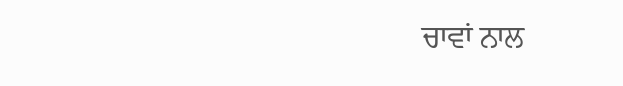ਚਾਵਾਂ ਨਾਲ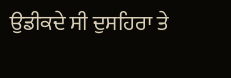ਉਡੀਕਦੇ ਸੀ ਦੁਸਹਿਰਾ ਤੇ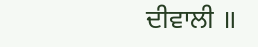ਦੀਵਾਲੀ ॥